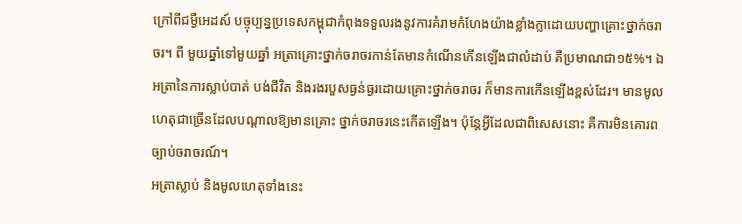ក្រៅពីជម្ងឺអេដស៍ បច្ចុប្បន្នប្រទេសកម្ពុជាកំពុងទទួលរងនូវការគំរាមកំហែងយ៉ាងខ្លាំងក្លាដោយបញ្ហាគ្រោះថ្នាក់ចរាចរ។ ពី មួយឆ្នាំទៅមួយឆ្នាំ អត្រាគ្រោះថ្នាក់ចរាចរកាន់តែមានកំណើនកើនឡើងជាលំដាប់ គឺប្រមាណជា១៥%។ ឯអត្រានៃការស្លាប់បាត់ បង់ជីវិត និងរងរបួសធ្ងន់ធ្ងរដោយគ្រោះថ្នាក់ចរាចរ ក៏មានការកើនឡើងខ្ពស់ដែរ។ មានមូលហេតុជាច្រើនដែលបណ្ដាលឱ្យមានគ្រោះ ថ្នាក់ចរាចរនេះកើតឡើង។ ប៉ុន្ដែអ្វីដែលជាពិសេសនោះ គឺការមិនគោរពច្បាប់ចរាចរណ៍។
អត្រាស្លាប់ និងមូលហេតុទាំងនេះ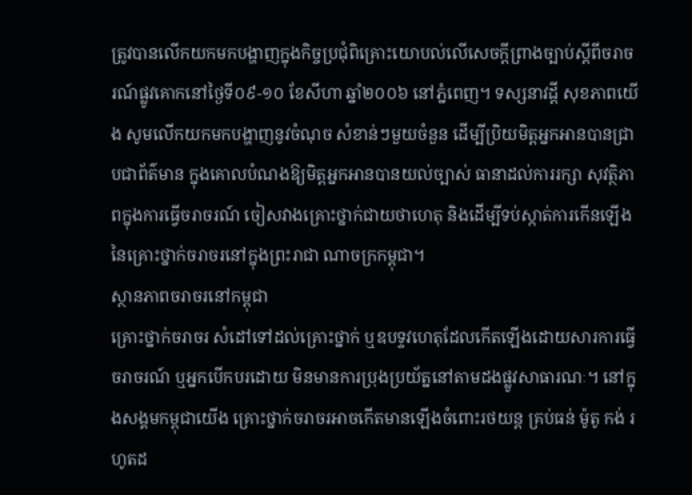ត្រូវបានលើកយកមកបង្ហាញក្នុងកិច្ចប្រជុំពិគ្រោះយោបល់លើសេចក្ដីព្រាងច្បាប់ស្ដីពីចរាចរណ៍ផ្លូវគោកនៅថ្ងៃទី០៩-១០ ខែសីហា ឆ្នាំ២០០៦ នៅភ្នំពេញ។ ទស្សនាវដ្ដី សុខភាពយើង សូមលើកយកមកបង្ហាញនូវចំណុច សំខាន់ៗមួយចំនួន ដើម្បីប្រិយមិត្ដអ្នកអានបានជ្រាបជាព័ត៌មាន ក្នុងគោលបំណងឱ្យមិត្ដអ្នកអានបានយល់ច្បាស់ ធានាដល់ការរក្សា សុវត្ថិភាពក្នុងការធ្វើចរាចរណ៍ ចៀសវាងគ្រោះថ្នាក់ជាយថាហេតុ និងដើម្បីទប់ស្កាត់ការកើនឡើងនៃគ្រោះថ្នាក់ចរាចរនៅក្នុងព្រះរាជា ណាចក្រកម្ពុជា។
ស្ថានភាពចរាចរនៅកម្ពុជា
គ្រោះថ្នាក់ចរាចរ សំដៅទៅដល់គ្រោះថ្នាក់ ឬឧបទ្ទវហេតុដែលកើតឡើងដោយសារការធ្វើចរាចរណ៍ ឬអ្នកបើកបរដោយ មិនមានការប្រុងប្រយ័ត្ននៅតាមដងផ្លូវសាធារណៈ។ នៅក្នុងសង្គមកម្ពុជាយើង គ្រោះថ្នាក់ចរាចរអាចកើតមានឡើងចំពោះរថយន្ដ គ្រប់ធន់ ម៉ូតូ កង់ រហូតដ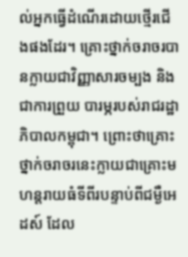ល់អ្នកធ្វើដំណើរដោយថ្មើរជើងផងដែរ។ គ្រោះថ្នាក់ចរាចរបានក្លាយជាវិញ្ញាសារចម្បង និងជាការព្រួយ បារម្ភរបស់រាជរដ្ឋាភិបាលកម្ពុជា។ ព្រោះថាគ្រោះថ្នាក់ចរាចរនេះក្លាយជាគ្រោះមហន្ដរាយធំទីពីរបន្ទាប់ពីជម្ងឺអេដស៍ ដែល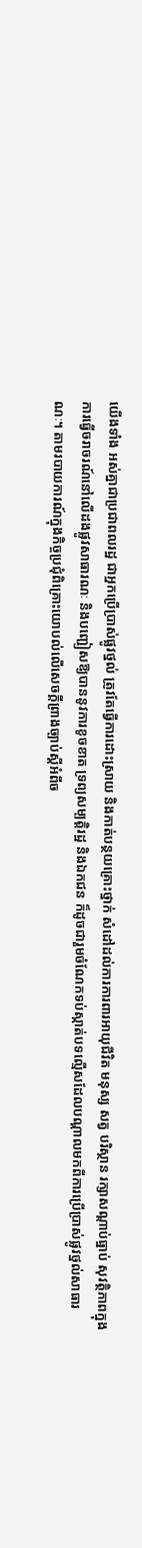យើងទាំង អស់គ្នាជាប្រជាពលរដ្ឋ ជាអ្នកប្រើប្រាស់ផ្លូវថ្នល់ ត្រូវតែធ្វើការដោះស្រាយ និងកាត់បន្ថយគ្រោះថ្នាក់ សំដៅដល់ការការពារអាយុជីវិត មនុស្ស សត្វ បរិស្ថាន រក្សាសណ្ដាប់ធ្នាប់ សុវត្ថិភាពក្នុងការធ្វើចរាចរណ៍នៅលើដងផ្លូវសាធារណៈ និងបញ្ជៀសឱ្យបាននូវការខូចខាត ទ្រព្យសម្បត្ដិរដ្ឋ និងឯកជន ក៏ដូចជារួមចំណែកទប់ស្កាត់បទល្មើសដែលបណ្ដាលមកពីការប្រើប្រាស់ផ្លូវថ្នល់សាធារណៈ។ តាមរបាយការណ៍ក្នុងកិច្ចប្រជុំពិគ្រោះយោបល់លើសេចក្ដីព្រាងច្បាប់ស្ដីអំពីច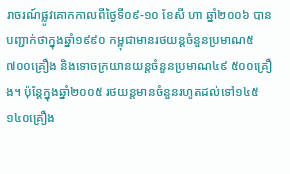រាចរណ៍ផ្លូវគោកកាលពីថ្ងៃទី០៩-១០ ខែសី ហា ឆ្នាំ២០០៦ បានបញ្ជាក់ថាក្នុងឆ្នាំ១៩៩០ កម្ពុជាមានរថយន្ដចំនួនប្រមាណ៥ ៧០០គ្រឿង និងទោចក្រយានយន្ដចំនួនប្រមាណ៤៩ ៥០០គ្រឿង។ ប៉ុន្ដែក្នុងឆ្នាំ២០០៥ រថយន្ដមានចំនួនរហូតដល់ទៅ១៤៥ ១៤០គ្រឿង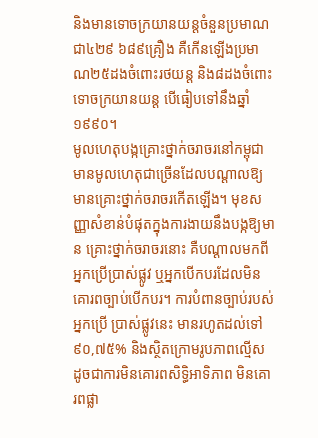និងមានទោចក្រយានយន្ដចំនួនប្រមាណជា៤២៩ ៦៨៩គ្រឿង គឺកើនឡើងប្រមាណ២៥ដងចំពោះរថយន្ដ និង៨ដងចំពោះទោចក្រយានយន្ដ បើធៀបទៅនឹងឆ្នាំ១៩៩០។
មូលហេតុបង្កគ្រោះថ្នាក់ចរាចរនៅកម្ពុជា
មានមូលហេតុជាច្រើនដែលបណ្ដាលឱ្យមានគ្រោះថ្នាក់ចរាចរកើតឡើង។ មុខសញ្ញាសំខាន់បំផុតក្នុងការងាយនឹងបង្កឱ្យមាន គ្រោះថ្នាក់ចរាចរនោះ គឺបណ្ដាលមកពីអ្នកប្រើប្រាស់ផ្លូវ ឬអ្នកបើកបរដែលមិនគោរពច្បាប់បើកបរ។ ការបំពានច្បាប់របស់អ្នកប្រើ ប្រាស់ផ្លូវនេះ មានរហូតដល់ទៅ៩០,៧៥% និងស្ថិតក្រោមរូបភាពល្មើស ដូចជាការមិនគោរពសិទ្ធិអាទិភាព មិនគោរពផ្លា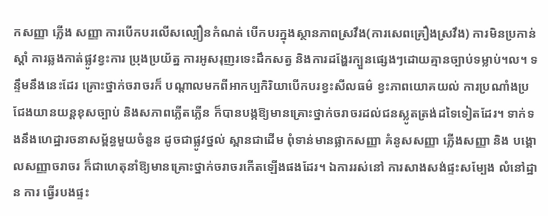កសញ្ញា ភ្លើង សញ្ញា ការបើកបរលើសល្បឿនកំណត់ បើកបរក្នុងស្ថានភាពស្រវឹង(ការសេពគ្រឿងស្រវឹង) ការមិនប្រកាន់ស្ដាំ ការឆ្លងកាត់ផ្លូវខ្វះការ ប្រុងប្រយ័ត្ន ការអូសរុញរទេះដឹកសត្វ និងការដង្ហែរក្បួនផ្សេងៗដោយគ្មានច្បាប់ទម្លាប់។ល។ ទន្ទឹមនឹងនេះដែរ គ្រោះថ្នាក់ចរាចរក៏ បណ្ដាលមកពីអាកប្បកិរិយាបើកបរខ្វះសីលធម៌ ខ្វះភាពយោគយល់ ការប្រណាំងប្រជែងយានយន្ដខុសច្បាប់ និងសភាពភ្លើតភ្លើន ក៏បានបង្កឱ្យមានគ្រោះថ្នាក់ចរាចរដល់ជនស្លូតត្រង់ដទៃទៀតដែរ។ ទាក់ទងនឹងហេដ្ឋារចនាសម្ព័ន្ធមួយចំនួន ដូចជាផ្លូវថ្នល់ ស្ពានជាដើម ពុំទាន់មានផ្លាកសញ្ញា គំនូសសញ្ញា ភ្លើងសញ្ញា និង បង្គោលសញ្ញាចរាចរ ក៏ជាហេតុនាំឱ្យមានគ្រោះថ្នាក់ចរាចរកើតឡើងផងដែរ។ ឯការរស់នៅ ការសាងសង់ផ្ទះសម្បែង លំនៅដ្ឋាន ការ ធ្វើរបងផ្ទះ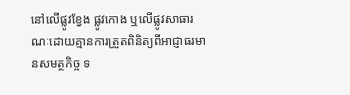នៅលើផ្លូវខ្វែង ផ្លូវកោង ឬលើផ្លូវសាធារណៈដោយគ្មានការត្រួតពិនិត្យពីអាជ្ញាធរមានសមត្ថកិច្ច ទ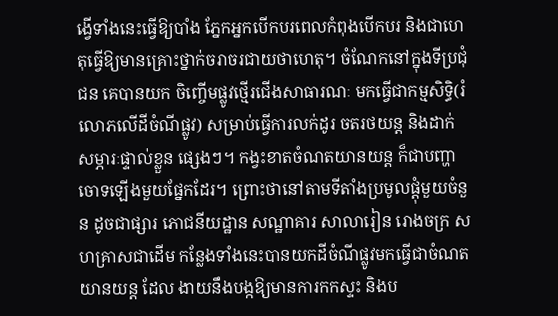ង្វើទាំងនេះធ្វើឱ្យបាំង ភ្នែកអ្នកបើកបរពេលកំពុងបើកបរ និងជាហេតុធ្វើឱ្យមានគ្រោះថ្នាក់ចរាចរជាយថាហេតុ។ ចំណែកនៅក្នុងទីប្រជុំជន គេបានយក ចិញ្ចើមផ្លូវថ្មើរជើងសាធារណៈ មកធ្វើជាកម្មសិទ្ធិ(រំលោភលើដីចំណីផ្លូវ) សម្រាប់ធ្វើការលក់ដូរ ចតរថយន្ដ និងដាក់សម្ភារៈផ្ទាល់ខ្លួន ផ្សេងៗ។ កង្វះខាតចំណតយានយន្ដ ក៏ជាបញ្ហាចោទឡើងមួយផ្នែកដែរ។ ព្រោះថានៅតាមទីតាំងប្រមូលផ្ដុំមួយចំនួន ដូចជាផ្សារ ភោជនីយដ្ឋាន សណ្ឋាគារ សាលារៀន រោងចក្រ សហគ្រាសជាដើម កន្លែងទាំងនេះបានយកដីចំណីផ្លូវមកធ្វើជាចំណតយានយន្ដ ដែល ងាយនឹងបង្កឱ្យមានការកកស្ទះ និងប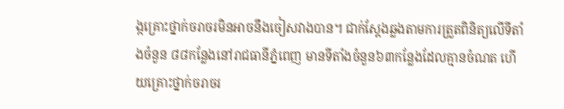ង្កគ្រោះថ្នាក់ចរាចរមិនអាចនឹងចៀសវាងបាន។ ជាក់ស្ដែងឆ្លងតាមការត្រួតពិនិត្យលើទីតាំងចំនួន ៨៨កន្លែងនៅរាជធានីភ្នំពេញ មានទីតាំងចំនួន៦៣កន្លែងដែលគ្មានចំណត ហើយគ្រោះថ្នាក់ចរាចរ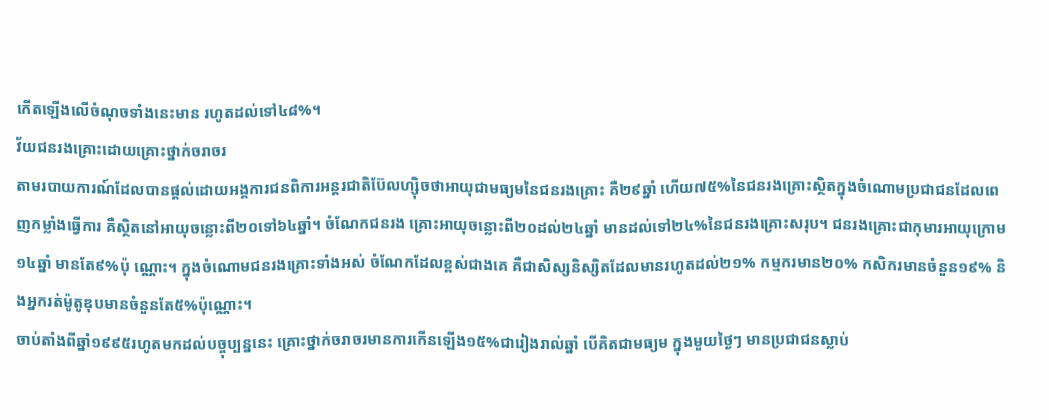កើតឡើងលើចំណុចទាំងនេះមាន រហូតដល់ទៅ៤៨%។
វ័យជនរងគ្រោះដោយគ្រោះថ្នាក់ចរាចរ
តាមរបាយការណ៍ដែលបានផ្ដល់ដោយអង្គការជនពិការអន្ដរជាតិប៊ែលហ្ស៊ិចថាអាយុជាមធ្យមនៃជនរងគ្រោះ គឺ២៩ឆ្នាំ ហើយ៧៥%នៃជនរងគ្រោះស្ថិតក្នុងចំណោមប្រជាជនដែលពេញកម្លាំងធ្វើការ គឺស្ថិតនៅអាយុចន្លោះពី២០ទៅ៦៤ឆ្នាំ។ ចំណែកជនរង គ្រោះអាយុចន្លោះពី២០ដល់២៤ឆ្នាំ មានដល់ទៅ២៤%នៃជនរងគ្រោះសរុប។ ជនរងគ្រោះជាកុមារអាយុក្រោម១៤ឆ្នាំ មានតែ៩%ប៉ុ ណ្ណោះ។ ក្នុងចំណោមជនរងគ្រោះទាំងអស់ ចំណែកដែលខ្ពស់ជាងគេ គឺជាសិស្សនិស្សិតដែលមានរហូតដល់២១% កម្មករមាន២០% កសិករមានចំនួន១៩% និងអ្នករត់ម៉ូតូឌុបមានចំនួនតែ៥%ប៉ុណ្ណោះ។
ចាប់តាំងពីឆ្នាំ១៩៩៥រហូតមកដល់បច្ចុប្បន្ននេះ គ្រោះថ្នាក់ចរាចរមានការកើនឡើង១៥%ជារៀងរាល់ឆ្នាំ បើគិតជាមធ្យម ក្នុងមួយថ្ងៃៗ មានប្រជាជនស្លាប់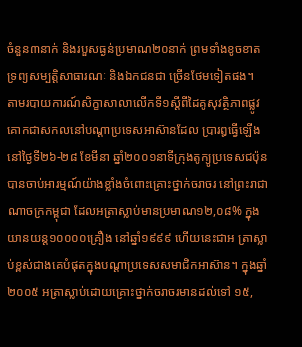ចំនួន៣នាក់ និងរបួសធ្ងន់ប្រមាណ២០នាក់ ព្រមទាំងខូចខាតទ្រព្យសម្បត្ដិសាធារណៈ និងឯកជនជា ច្រើនថែមទៀតផង។ តាមរបាយការណ៍សិក្ខាសាលាលើកទី១ស្ដីពីដៃគូសុវត្ថិភាពផ្លូវគោកជាសកលនៅបណ្ដាប្រទេសអាស៊ានដែល ប្រារឰធ្វើឡើងនៅថ្ងៃទី២៦-២៨ ខែមីនា ឆ្នាំ២០០១នាទីក្រុងតូក្យូប្រទេសជប៉ុន បានចាប់អារម្មណ៍យ៉ាងខ្លាំងចំពោះគ្រោះថ្នាក់ចរាចរ នៅព្រះរាជាណាចក្រកម្ពុជា ដែលអត្រាស្លាប់មានប្រមាណ១២,០៨% ក្នុងយានយន្ដ១០០០០គ្រឿង នៅឆ្នាំ១៩៩៩ ហើយនេះជាអ ត្រាស្លាប់ខ្ពស់ជាងគេបំផុតក្នុងបណ្ដាប្រទេសសមាជិកអាស៊ាន។ ក្នុងឆ្នាំ២០០៥ អត្រាស្លាប់ដោយគ្រោះថ្នាក់ចរាចរមានដល់ទៅ ១៥,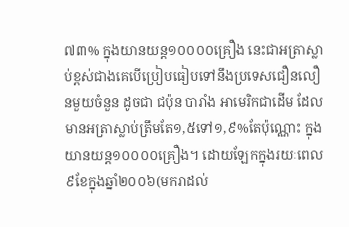៧៣% ក្នុងយានយន្ដ១០០០០គ្រឿង នេះជាអត្រាស្លាប់ខ្ពស់ជាងគេបើប្រៀបធៀបទៅនឹងប្រទេសជឿនលឿនមួយចំនួន ដូចជា ជប៉ុន បារាំង អាមេរិកជាដើម ដែលមានអត្រាស្លាប់ត្រឹមតែ១,៥ទៅ១,៩%តែប៉ុណ្ណោះ ក្នុងយានយន្ដ១០០០០គ្រឿង។ ដោយឡែកក្នុងរយៈពេល៩ខែក្នុងឆ្នាំ២០០៦(មករាដល់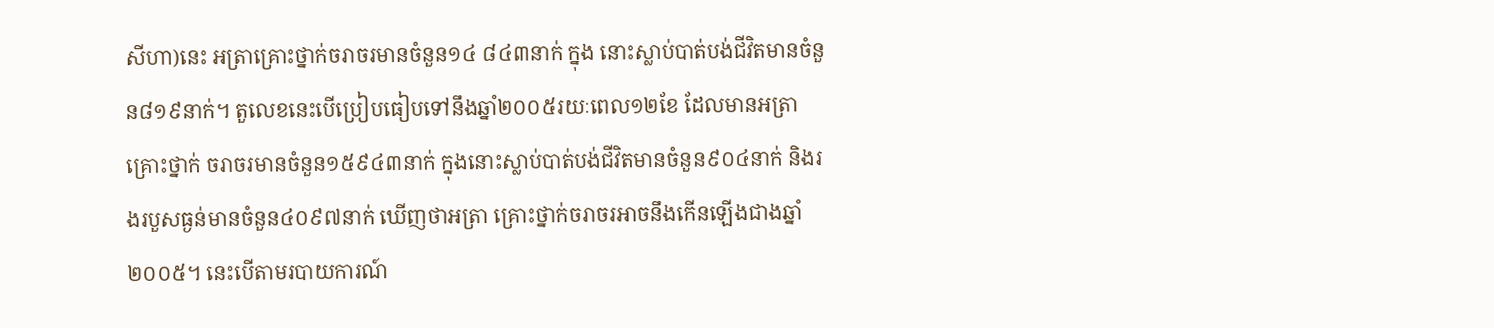សីហា)នេះ អត្រាគ្រោះថ្នាក់ចរាចរមានចំនួន១៤ ៨៤៣នាក់ ក្នុង នោះស្លាប់បាត់បង់ជីវិតមានចំនួន៨១៩នាក់។ តួលេខនេះបើប្រៀបធៀបទៅនឹងឆ្នាំ២០០៥រយៈពេល១២ខែ ដែលមានអត្រាគ្រោះថ្នាក់ ចរាចរមានចំនួន១៥៩៤៣នាក់ ក្នុងនោះស្លាប់បាត់បង់ជីវិតមានចំនួន៩០៤នាក់ និងរងរបួសធ្ងន់មានចំនួន៤០៩៧នាក់ ឃើញថាអត្រា គ្រោះថ្នាក់ចរាចរអាចនឹងកើនឡើងជាងឆ្នាំ២០០៥។ នេះបើតាមរបាយការណ៍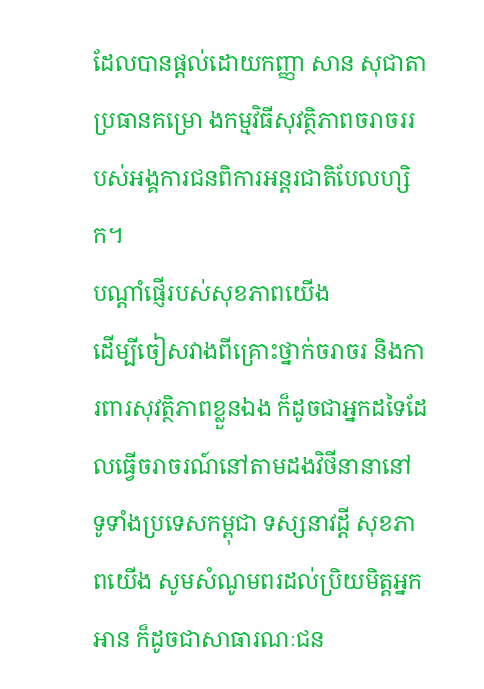ដែលបានផ្ដល់ដោយកញ្ញា សាន សុជាតា ប្រធានគម្រោ ងកម្មវិធីសុវត្ថិភាពចរាចររបស់អង្គការជនពិការអន្ដរជាតិបែលហ្សិក។
បណ្ដាំផ្ញើរបស់សុខភាពយើង
ដើម្បីចៀសវាងពីគ្រោះថ្នាក់ចរាចរ និងការពារសុវត្ថិភាពខ្លួនឯង ក៏ដូចជាអ្នកដទៃដែលធ្វើចរាចរណ៍នៅតាមដងវិថីនានានៅ ទូទាំងប្រទេសកម្ពុជា ទស្សនាវដ្ដី សុខភាពយើង សូមសំណូមពរដល់ប្រិយមិត្ដអ្នកអាន ក៏ដូចជាសាធារណៈជន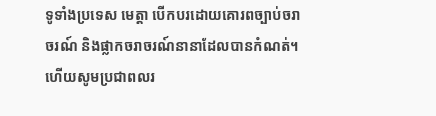ទូទាំងប្រទេស មេត្ដា បើកបរដោយគោរពច្បាប់ចរាចរណ៍ និងផ្លាកចរាចរណ៍នានាដែលបានកំណត់។ ហើយសូមប្រជាពលរ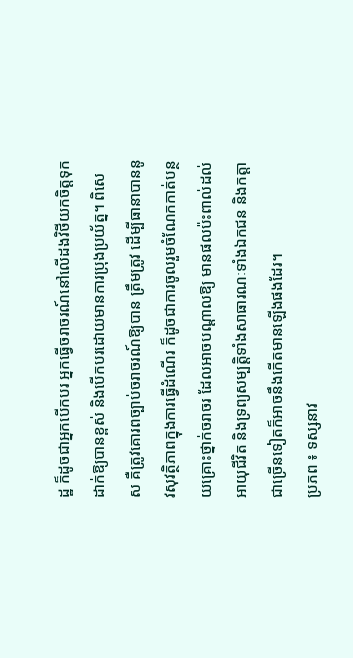ដ្ឋ ក៏ដូចជាអ្នកបើកបរ អ្នកធ្វើចរាចរណ៍នៅលើដងវិថីយកចិត្ដទុកដាក់ឱ្យបានខ្ពស់ និងបើកបរដោយមានការប្រុងប្រយ័ត្ន។ ពិសេស គឺត្រូវគោរពច្បាប់ចរាចរណ៍ឱ្យបាន ត្រឹមត្រូវ ដើម្បីធានាបាននូវសុវត្ថិភាពក្នុងការធ្វើដំណើរ ក៏ដូចជាការចូលរួមចំណែកកាត់បន្ថយគ្រោះថ្នាក់ចរាចរ ដែលអាចបណ្ដាលឱ្យ មានផលប៉ះពាល់ដល់អាយុជីវិត និងទ្រព្យសម្បត្ដិទាំងសាធារណៈទាំងឯកជន និងកត្ដាជាច្រើនទៀតក៏អាចនឹងកើតមានឡើងផងដែរ។
ប្រភព ៖ ទស្សនាវ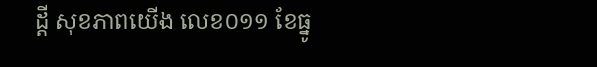ដ្តី សុខភាពយើង លេខ០១១ ខែធ្នូ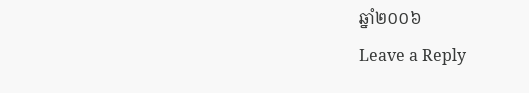ឆ្នាំ២០០៦
Leave a Reply